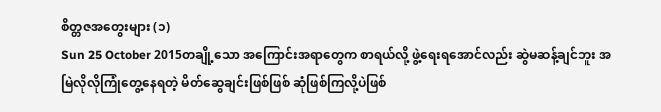စိတ္တဇအတွေးများ (၁)
Sun 25 October 2015တချို့သော အကြောင်းအရာတွေက စာရယ်လို့ ဖွဲ့ရေးရအောင်လည်း ဆွဲမဆန့်ချင်ဘူး အမြဲလိုလိုကြုံတွေ့နေရတဲ့ မိတ်ဆွေချင်းဖြစ်ဖြစ် ဆုံဖြစ်ကြလို့ပဲဖြစ်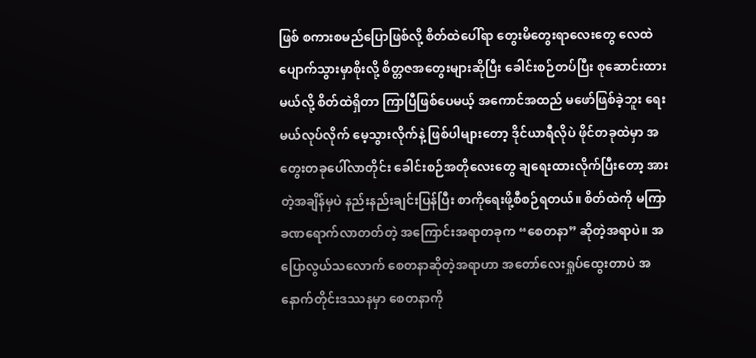ဖြစ် စကားစမည်ပြောဖြစ်လို့ စိတ်ထဲပေါ်ရာ တွေးမိတွေးရာလေးတွေ လေထဲပျောက်သွားမှာစိုးလို့ စိတ္တဇအတွေးများဆိုပြီး ခေါင်းစဉ်တပ်ပြီး စုဆောင်းထားမယ်လို့ စိတ်ထဲရှိတာ ကြာပြီဖြစ်ပေမယ့် အကောင်အထည် မဖော်ဖြစ်ခဲ့ဘူး ရေးမယ်လုပ်လိုက် မေ့သွားလိုက်နဲ့ ဖြစ်ပါများတော့ ဒိုင်ယာရီလိုပဲ ဖိုင်တခုထဲမှာ အတွေးတခုပေါ်လာတိုင်း ခေါင်းစဉ်အတိုလေးတွေ ချရေးထားလိုက်ပြီးတော့ အားတဲ့အချိန်မှပဲ နည်းနည်းချင်းပြန်ပြီး စာကိုရေးဖို့စီစဉ်ရတယ်။ စိတ်ထဲကို မကြာခဏရောက်လာတတ်တဲ့ အကြောင်းအရာတခုက “စေတနာ” ဆိုတဲ့အရာပဲ။ အပြောလွယ်သလောက် စေတနာဆိုတဲ့အရာဟာ အတော်လေးရှုပ်ထွေးတာပဲ အနောက်တိုင်းဒဿနမှာ စေတနာကို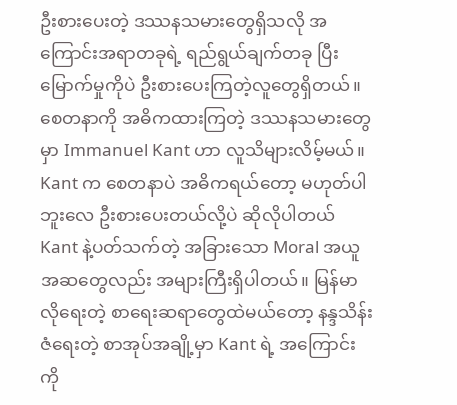ဦးစားပေးတဲ့ ဒဿနသမားတွေရှိသလို အကြောင်းအရာတခုရဲ့ ရည်ရွယ်ချက်တခု ပြီးမြောက်မှုကိုပဲ ဦးစားပေးကြတဲ့လူတွေရှိတယ်။ စေတနာကို အဓိကထားကြတဲ့ ဒဿနသမားတွေမှာ Immanuel Kant ဟာ လူသိများလိမ့်မယ်။ Kant က စေတနာပဲ အဓိကရယ်တော့ မဟုတ်ပါဘူးလေ ဦးစားပေးတယ်လို့ပဲ ဆိုလိုပါတယ် Kant နဲ့ပတ်သက်တဲ့ အခြားသော Moral အယူအဆတွေလည်း အများကြီးရှိပါတယ်။ မြန်မာလိုရေးတဲ့ စာရေးဆရာတွေထဲမယ်တော့ နန္ဒသိန်းဇံရေးတဲ့ စာအုပ်အချို့မှာ Kant ရဲ့ အကြောင်းကို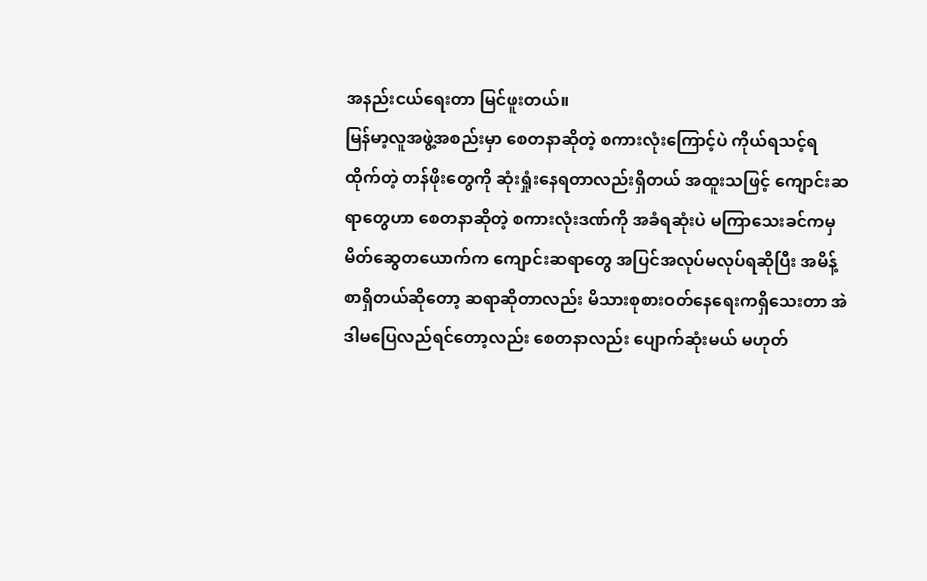အနည်းငယ်ရေးတာ မြင်ဖူးတယ်။
မြန်မာ့လူအဖွဲ့အစည်းမှာ စေတနာဆိုတဲ့ စကားလုံးကြောင့်ပဲ ကိုယ်ရသင့်ရထိုက်တဲ့ တန်ဖိုးတွေကို ဆုံးရှုံးနေရတာလည်းရှိတယ် အထူးသဖြင့် ကျောင်းဆရာတွေဟာ စေတနာဆိုတဲ့ စကားလုံးဒဏ်ကို အခံရဆုံးပဲ မကြာသေးခင်ကမှ မိတ်ဆွေတယောက်က ကျောင်းဆရာတွေ အပြင်အလုပ်မလုပ်ရဆိုပြီး အမိန့်စာရှိတယ်ဆိုတော့ ဆရာဆိုတာလည်း မိသားစုစားဝတ်နေရေးကရှိသေးတာ အဲဒါမပြေလည်ရင်တော့လည်း စေတနာလည်း ပျောက်ဆုံးမယ် မဟုတ်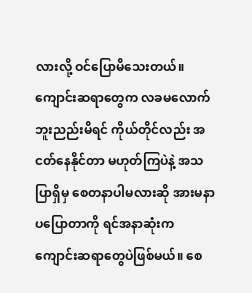လားလို့ ဝင်ပြောမိသေးတယ်။ ကျောင်းဆရာတွေက လခမလောက်ဘူးညည်းမိရင် ကိုယ်တိုင်လည်း အငတ်နေနိုင်တာ မဟုတ်ကြပဲနဲ့ အသပြာရှိမှ စေတနာပါမလားဆို အားမနာပပြောတာကို ရင်အနာဆုံးက ကျောင်းဆရာတွေပဲဖြစ်မယ်။ စေ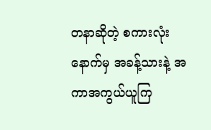တနာဆိုတဲ့ စကားလုံးနောက်မှ အခန့်သားနဲ့ အကာအကွယ်ယူကြ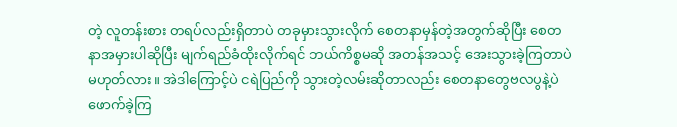တဲ့ လူတန်းစား တရပ်လည်းရှိတာပဲ တခုမှားသွားလိုက် စေတနာမှန်တဲ့အတွက်ဆိုပြီး စေတနာအမှားပါဆိုပြီး မျက်ရည်ခံထိုးလိုက်ရင် ဘယ်ကိစ္စမဆို အတန်အသင့် အေးသွားခဲ့ကြတာပဲ မဟုတ်လား။ အဲဒါကြောင့်ပဲ ငရဲပြည်ကို သွားတဲ့လမ်းဆိုတာလည်း စေတနာတွေဗလပွနဲ့ပဲ ဖောက်ခဲ့ကြ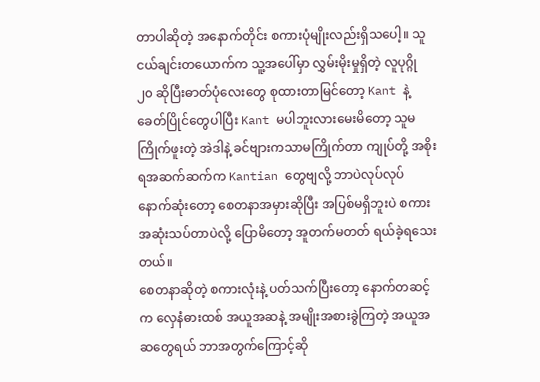တာပါဆိုတဲ့ အနောက်တိုင်း စကားပုံမျိုးလည်းရှိသပေါ့။ သူငယ်ချင်းတယောက်က သူ့အပေါ်မှာ လွှမ်းမိုးမှုရှိတဲ့ လူပုဂ္ဂို ၂၀ ဆိုပြီးဓာတ်ပုံလေးတွေ စုထားတာမြင်တော့ Kant နဲ့ ခေတ်ပြိုင်တွေပါပြီး Kant မပါဘူးလားမေးမိတော့ သူမကြိုက်ဖူးတဲ့ အဲဒါနဲ့ ခင်ဗျားကသာမကြိုက်တာ ကျုပ်တို့ အစိုးရအဆက်ဆက်က Kantian တွေဗျလို့ ဘာပဲလုပ်လုပ် နောက်ဆုံးတော့ စေတနာအမှားဆိုပြီး အပြစ်မရှိဘူးပဲ စကားအဆုံးသပ်တာပဲလို့ ပြောမိတော့ အူတက်မတတ် ရယ်ခဲ့ရသေးတယ်။
စေတနာဆိုတဲ့ စကားလုံးနဲ့ ပတ်သက်ပြီးတော့ နောက်တဆင့်က လှေနံဓားထစ် အယူအဆနဲ့ အမျိုးအစားခွဲကြတဲ့ အယူအဆတွေရယ် ဘာအတွက်ကြောင့်ဆို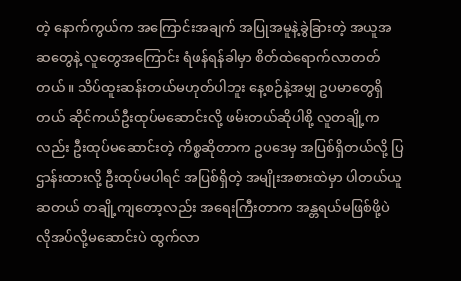တဲ့ နောက်ကွယ်က အကြောင်းအချက် အပြုအမူနဲ့ခွဲခြားတဲ့ အယူအဆတွေနဲ့ လူတွေအကြောင်း ရံဖန်ရန်ခါမှာ စိတ်ထဲရောက်လာတတ်တယ်။ သိပ်ထူးဆန်းတယ်မဟုတ်ပါဘူး နေ့စဉ်နဲ့အမျှ ဥပမာတွေရှိတယ် ဆိုင်ကယ်ဦးထုပ်မဆောင်းလို့ ဖမ်းတယ်ဆိုပါစို့ လူတချို့ကလည်း ဦးထုပ်မဆောင်းတဲ့ ကိစ္စဆိုတာက ဥပဒေမှ အပြစ်ရှိတယ်လို့ ပြဌာန်းထားလို့ ဦးထုပ်မပါရင် အပြစ်ရှိတဲ့ အမျိုးအစားထဲမှာ ပါတယ်ယူဆတယ် တချို့ကျတော့လည်း အရေးကြီးတာက အန္တရယ်မဖြစ်ဖို့ပဲ လိုအပ်လို့မဆောင်းပဲ ထွက်လာ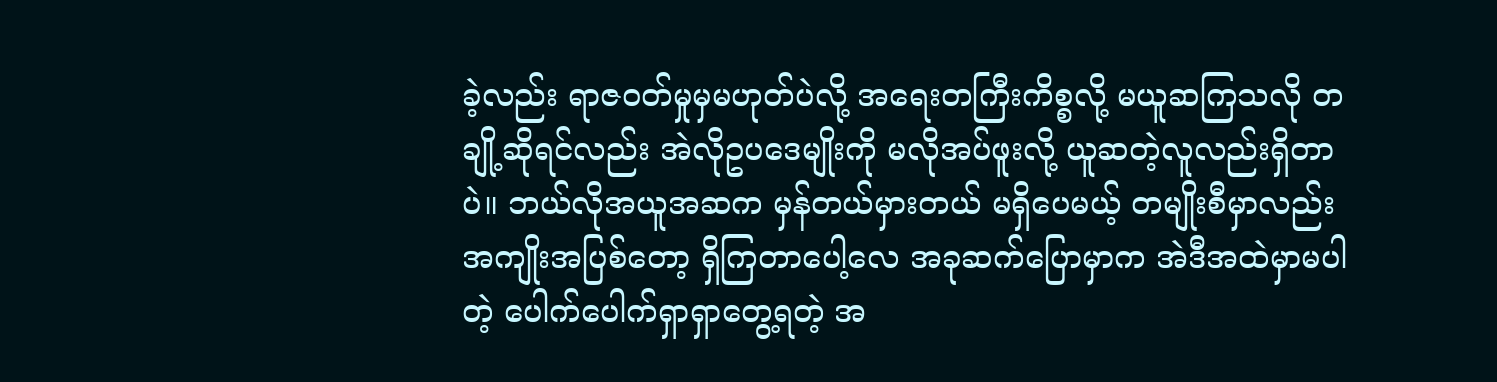ခဲ့လည်း ရာဇဝတ်မှုမှမဟုတ်ပဲလို့ အရေးတကြီးကိစ္စလို့ မယူဆကြသလို တချို့ဆိုရင်လည်း အဲလိုဥပဒေမျိုးကို မလိုအပ်ဖူးလို့ ယူဆတဲ့လူလည်းရှိတာပဲ။ ဘယ်လိုအယူအဆက မှန်တယ်မှားတယ် မရှိပေမယ့် တမျိုးစီမှာလည်း အကျိုးအပြစ်တော့ ရှိကြတာပေါ့လေ အခုဆက်ပြောမှာက အဲဒီအထဲမှာမပါတဲ့ ပေါက်ပေါက်ရှာရှာတွေ့ရတဲ့ အ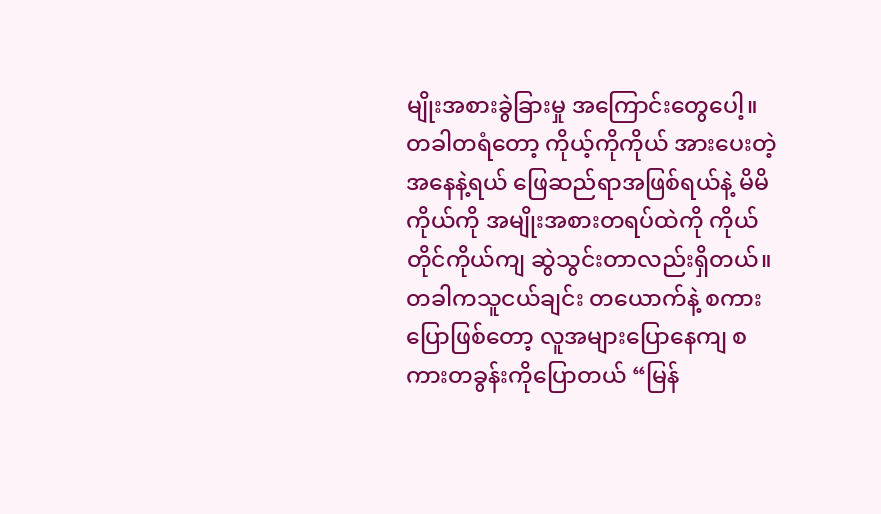မျိုးအစားခွဲခြားမှု အကြောင်းတွေပေါ့။
တခါတရံတော့ ကိုယ့်ကိုကိုယ် အားပေးတဲ့အနေနဲ့ရယ် ဖြေဆည်ရာအဖြစ်ရယ်နဲ့ မိမိကိုယ်ကို အမျိုးအစားတရပ်ထဲကို ကိုယ်တိုင်ကိုယ်ကျ ဆွဲသွင်းတာလည်းရှိတယ်။ တခါကသူငယ်ချင်း တယောက်နဲ့ စကားပြောဖြစ်တော့ လူအများပြောနေကျ စကားတခွန်းကိုပြောတယ် “မြန်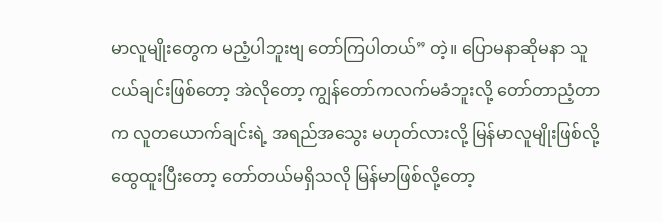မာလူမျိုးတွေက မညံ့ပါဘူးဗျ တော်ကြပါတယ်” တဲ့။ ပြောမနာဆိုမနာ သူငယ်ချင်းဖြစ်တော့ အဲလိုတော့ ကျွန်တော်ကလက်မခံဘူးလို့ တော်တာညံ့တာက လူတယောက်ချင်းရဲ့ အရည်အသွေး မဟုတ်လားလို့ မြန်မာလူမျိုးဖြစ်လို့ ထွေထူးပြီးတော့ တော်တယ်မရှိသလို မြန်မာဖြစ်လို့တော့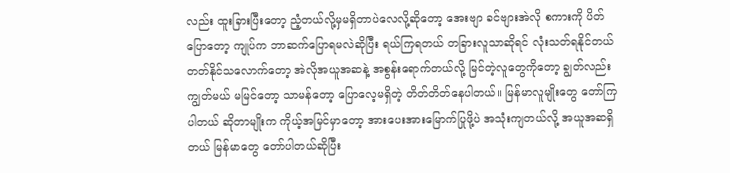လည်း ထူးခြားပြီးတော့ ညံ့တယ်လို့မှမရှိတာပဲလေလို့ဆိုတော့ အေးဗျာ ခင်ဗျားအဲလို စကားကို ပိတ်ပြောတော့ ကျုပ်က ဘာဆက်ပြောရမလဲဆိုပြီး ရယ်ကြရတယ် တခြားလူသာဆိုရင် လုံးသတ်ရနိုင်တယ် တတ်နိုင်သလောက်တော့ အဲလိုအယူအဆနဲ့ အစွန်းရောက်တယ်လို့ မြင်တဲ့လူတွေကိုတော့ ချွတ်လည်းကျွတ်မယ် မမြင်တော့ သာမန်တော့ ပြောလေ့မရှိတဲ့ တိတ်တိတ်နေပါတယ်။ မြန်မာလူမျိုးတွေ တော်ကြပါတယ် ဆိုတာမျိုးက ကိုယ့်အမြင်မှာတော့ အားပေးအားမြောက်ပြုဖို့ပဲ အသုံးကျတယ်လို့ အယူအဆရှိတယ် မြန်မာတွေ တော်ပါတယ်ဆိုပြီး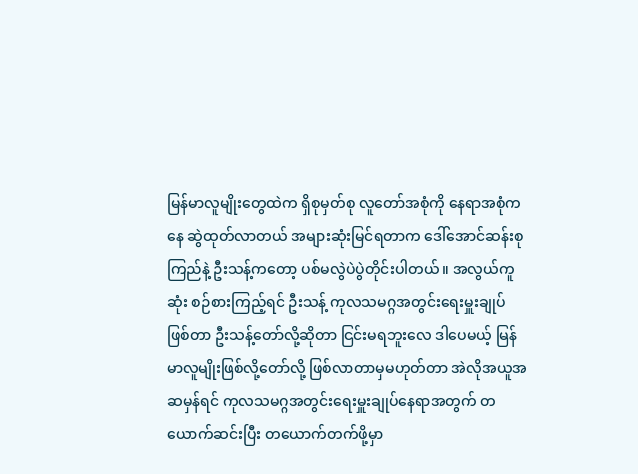မြန်မာလူမျိုးတွေထဲက ရှိစုမှတ်စု လူတော်အစုံကို နေရာအစုံကနေ ဆွဲထုတ်လာတယ် အများဆုံးမြင်ရတာက ဒေါ်အောင်ဆန်းစုကြည်နဲ့ ဦးသန့်ကတော့ ပစ်မလွဲပဲပွဲတိုင်းပါတယ်။ အလွယ်ကူဆုံး စဉ်စားကြည့်ရင် ဦးသန့် ကုလသမဂ္ဂအတွင်းရေးမှူးချုပ်ဖြစ်တာ ဦးသန့်တော်လို့ဆိုတာ ငြင်းမရဘူးလေ ဒါပေမယ့် မြန်မာလူမျိုးဖြစ်လို့တော်လို့ ဖြစ်လာတာမှမဟုတ်တာ အဲလိုအယူအဆမှန်ရင် ကုလသမဂ္ဂအတွင်းရေးမှူးချုပ်နေရာအတွက် တယောက်ဆင်းပြီး တယောက်တက်ဖို့မှာ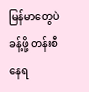မြန်မာတွေပဲခန့်ဖို့ တန်းစီနေရ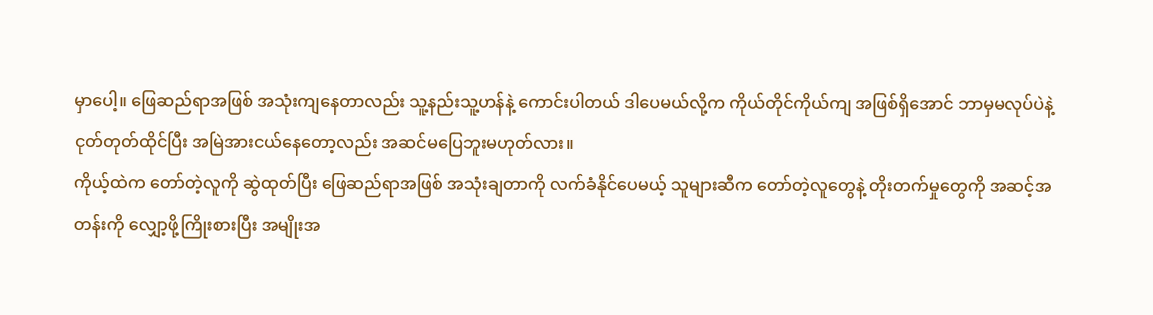မှာပေါ့။ ဖြေဆည်ရာအဖြစ် အသုံးကျနေတာလည်း သူ့နည်းသူ့ဟန်နဲ့ ကောင်းပါတယ် ဒါပေမယ်လို့က ကိုယ်တိုင်ကိုယ်ကျ အဖြစ်ရှိအောင် ဘာမှမလုပ်ပဲနဲ့ ငုတ်တုတ်ထိုင်ပြီး အမြဲအားငယ်နေတော့လည်း အဆင်မပြေဘူးမဟုတ်လား။
ကိုယ့်ထဲက တော်တဲ့လူကို ဆွဲထုတ်ပြီး ဖြေဆည်ရာအဖြစ် အသုံးချတာကို လက်ခံနိုင်ပေမယ့် သူများဆီက တော်တဲ့လူတွေနဲ့ တိုးတက်မှုတွေကို အဆင့်အတန်းကို လျှော့ဖို့ကြိုးစားပြီး အမျိုးအ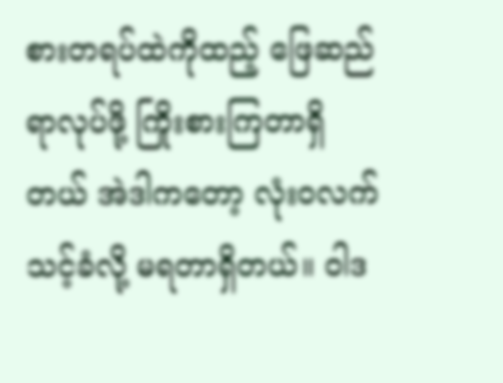စားတရပ်ထဲကိုထည့် ဖြေဆည်ရာလုပ်ဖို့ ကြိုးစားကြတာရှိတယ် အဲဒါကတော့ လုံးဝလက်သင့်ခံလို့ မရတာရှိတယ်။ ဝါဒ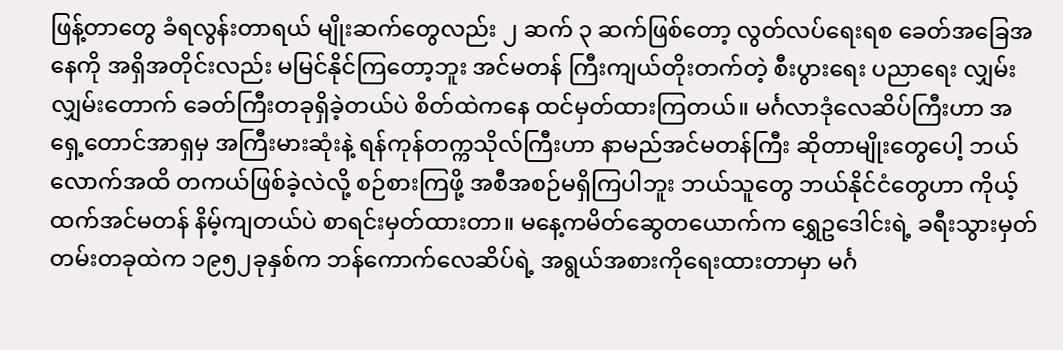ဖြန့်တာတွေ ခံရလွန်းတာရယ် မျိုးဆက်တွေလည်း ၂ ဆက် ၃ ဆက်ဖြစ်တော့ လွတ်လပ်ရေးရစ ခေတ်အခြေအနေကို အရှိအတိုင်းလည်း မမြင်နိုင်ကြတော့ဘူး အင်မတန် ကြီးကျယ်တိုးတက်တဲ့ စီးပွားရေး ပညာရေး လျှမ်းလျှမ်းတောက် ခေတ်ကြီးတခုရှိခဲ့တယ်ပဲ စိတ်ထဲကနေ ထင်မှတ်ထားကြတယ်။ မင်္ဂလာဒုံလေဆိပ်ကြီးဟာ အရှေ့တောင်အာရှမှ အကြီးမားဆုံးနဲ့ ရန်ကုန်တက္ကသိုလ်ကြီးဟာ နာမည်အင်မတန်ကြီး ဆိုတာမျိုးတွေပေါ့ ဘယ်လောက်အထိ တကယ်ဖြစ်ခဲ့လဲလို့ စဉ်စားကြဖို့ အစီအစဉ်မရှိကြပါဘူး ဘယ်သူတွေ ဘယ်နိုင်ငံတွေဟာ ကိုယ့်ထက်အင်မတန် နိမ့်ကျတယ်ပဲ စာရင်းမှတ်ထားတာ။ မနေ့ကမိတ်ဆွေတယောက်က ရွှေဥဒေါင်းရဲ့ ခရီးသွားမှတ်တမ်းတခုထဲက ၁၉၅၂ခုနှစ်က ဘန်ကောက်လေဆိပ်ရဲ့ အရွယ်အစားကိုရေးထားတာမှာ မင်္ဂ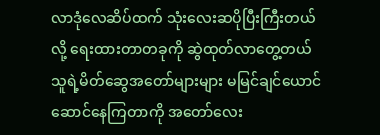လာဒုံလေဆိပ်ထက် သုံးလေးဆပိုပြီးကြီးတယ်လို့ ရေးထားတာတခုကို ဆွဲထုတ်လာတွေ့တယ် သူရဲ့မိတ်ဆွေအတော်များများ မမြင်ချင်ယောင် ဆောင်နေကြတာကို အတော်လေး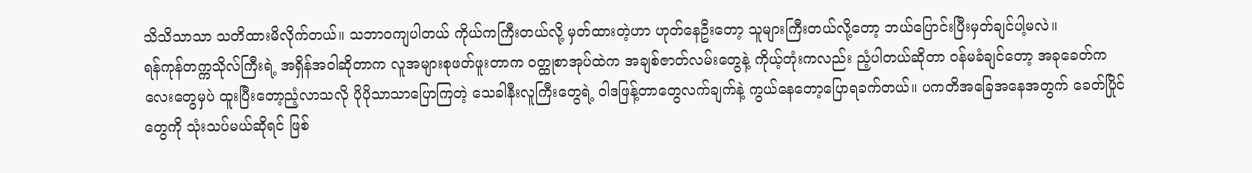သိသိသာသာ သတိထားမိလိုက်တယ်။ သဘာဝကျပါတယ် ကိုယ်ကကြီးတယ်လို့ မှတ်ထားတဲ့ဟာ ဟုတ်နေဦးတော့ သူများကြီးတယ်လို့တော့ ဘယ်ပြောင်းပြီးမှတ်ချင်ပါ့မလဲ။
ရန်ကုန်တက္ကသိုလ်ကြီးရဲ့ အရှိန်အဝါဆိုတာက လူအများစုဖတ်ဖူးတာက ဝတ္ထုစာအုပ်ထဲက အချစ်ဇာတ်လမ်းတွေနဲ့ ကိုယ့်တုံးကလည်း ညံ့ပါတယ်ဆိုတာ ဝန်မခံချင်တော့ အခုခေတ်ကလေးတွေမှပဲ ထူးပြီးတော့ညံ့လာသလို ပိုပိုသာသာပြောကြတဲ့ သေခါနီးလူကြီးတွေရဲ့ ဝါဒဖြန့်တာတွေလက်ချက်နဲ့ ကွယ်နေတော့ပြောရခက်တယ်။ ပကတိအခြေအနေအတွက် ခေတ်ပြိုင်တွေကို သုံးသပ်မယ်ဆိုရင် ဖြစ်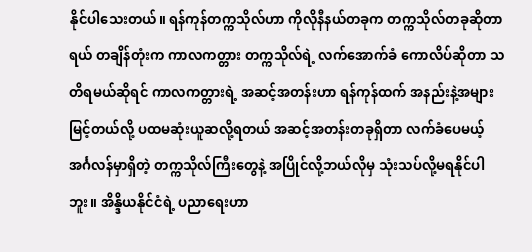နိုင်ပါသေးတယ်။ ရန်ကုန်တက္ကသိုလ်ဟာ ကိုလိုနီနယ်တခုက တက္ကသိုလ်တခုဆိုတာရယ် တချိန်တုံးက ကာလကတ္တား တက္ကသိုလ်ရဲ့ လက်အောက်ခံ ကောလိပ်ဆိုတာ သတိရမယ်ဆိုရင် ကာလကတ္တားရဲ့ အဆင့်အတန်းဟာ ရန်ကုန်ထက် အနည်းနဲ့အများ မြင့်တယ်လို့ ပထမဆုံးယူဆလို့ရတယ် အဆင့်အတန်းတခုရှိတာ လက်ခံပေမယ့် အင်္ဂလန်မှာရှိတဲ့ တက္ကသိုလ်ကြီးတွေနဲ့ အပြိုင်လို့ဘယ်လိုမှ သုံးသပ်လို့မရနိုင်ပါဘူး။ အိန္ဒိယနိုင်ငံရဲ့ ပညာရေးဟာ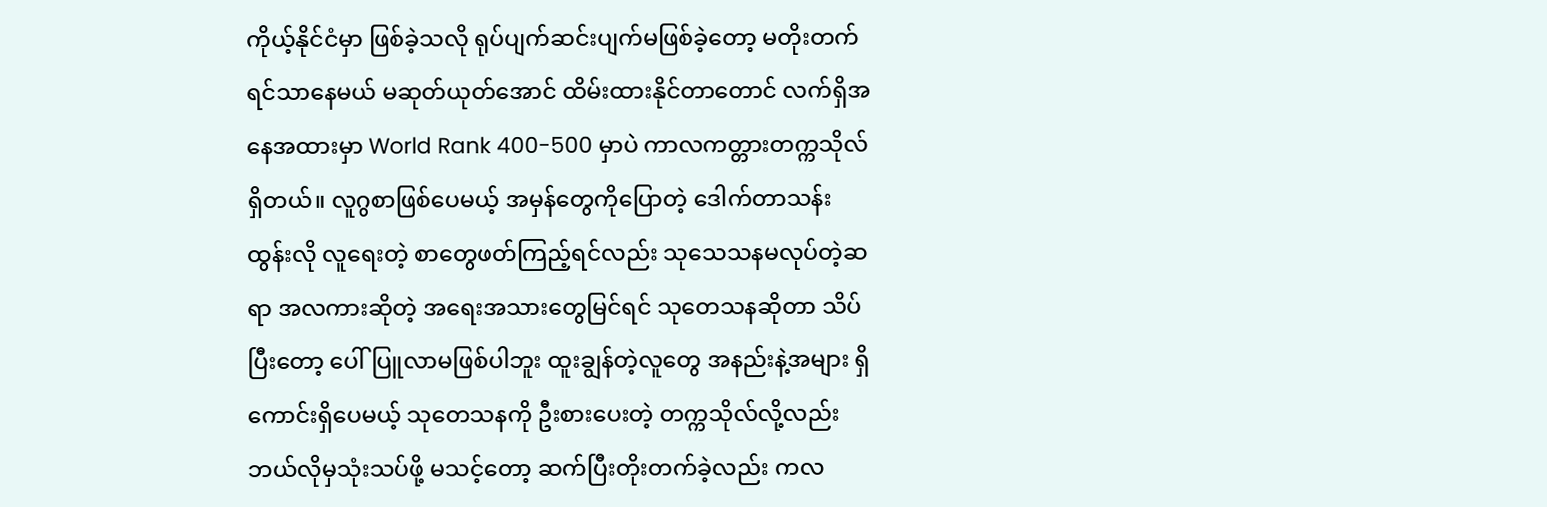ကိုယ့်နိုင်ငံမှာ ဖြစ်ခဲ့သလို ရုပ်ပျက်ဆင်းပျက်မဖြစ်ခဲ့တော့ မတိုးတက်ရင်သာနေမယ် မဆုတ်ယုတ်အောင် ထိမ်းထားနိုင်တာတောင် လက်ရှိအနေအထားမှာ World Rank 400-500 မှာပဲ ကာလကတ္တားတက္ကသိုလ်ရှိတယ်။ လူဂွစာဖြစ်ပေမယ့် အမှန်တွေကိုပြောတဲ့ ဒေါက်တာသန်းထွန်းလို လူရေးတဲ့ စာတွေဖတ်ကြည့်ရင်လည်း သုသေသနမလုပ်တဲ့ဆရာ အလကားဆိုတဲ့ အရေးအသားတွေမြင်ရင် သုတေသနဆိုတာ သိပ်ပြီးတော့ ပေါ်ပြူလာမဖြစ်ပါဘူး ထူးချွန်တဲ့လူတွေ အနည်းနဲ့အများ ရှိကောင်းရှိပေမယ့် သုတေသနကို ဦးစားပေးတဲ့ တက္ကသိုလ်လို့လည်း ဘယ်လိုမှသုံးသပ်ဖို့ မသင့်တော့ ဆက်ပြီးတိုးတက်ခဲ့လည်း ကလ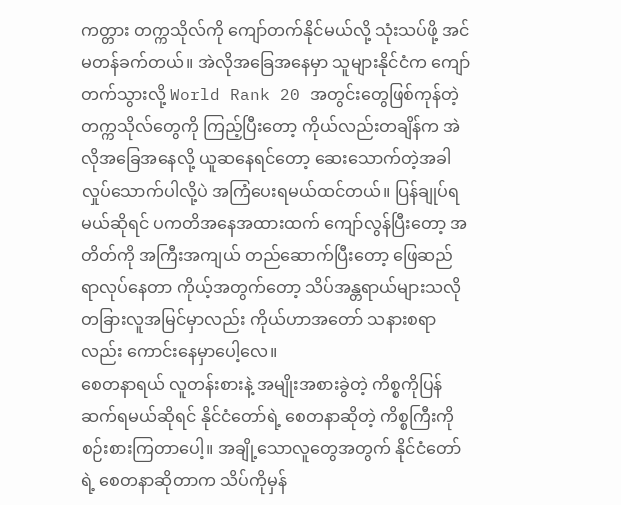ကတ္တား တက္ကသိုလ်ကို ကျော်တက်နိုင်မယ်လို့ သုံးသပ်ဖို့ အင်မတန်ခက်တယ်။ အဲလိုအခြေအနေမှာ သူများနိုင်ငံက ကျော်တက်သွားလို့ World Rank 20 အတွင်းတွေဖြစ်ကုန်တဲ့ တက္ကသိုလ်တွေကို ကြည့်ပြီးတော့ ကိုယ်လည်းတချိန်က အဲလိုအခြေအနေလို့ ယူဆနေရင်တော့ ဆေးသောက်တဲ့အခါ လှုပ်သောက်ပါလို့ပဲ အကြံပေးရမယ်ထင်တယ်။ ပြန်ချုပ်ရမယ်ဆိုရင် ပကတိအနေအထားထက် ကျော်လွန်ပြီးတော့ အတိတ်ကို အကြီးအကျယ် တည်ဆောက်ပြီးတော့ ဖြေဆည်ရာလုပ်နေတာ ကိုယ့်အတွက်တော့ သိပ်အန္တရာယ်များသလို တခြားလူအမြင်မှာလည်း ကိုယ်ဟာအတော် သနားစရာလည်း ကောင်းနေမှာပေါ့လေ။
စေတနာရယ် လူတန်းစားနဲ့ အမျိုးအစားခွဲတဲ့ ကိစ္စကိုပြန်ဆက်ရမယ်ဆိုရင် နိုင်ငံတော်ရဲ့ စေတနာဆိုတဲ့ ကိစ္စကြီးကိုစဉ်းစားကြတာပေါ့။ အချို့သောလူတွေအတွက် နိုင်ငံတော်ရဲ့ စေတနာဆိုတာက သိပ်ကိုမှန်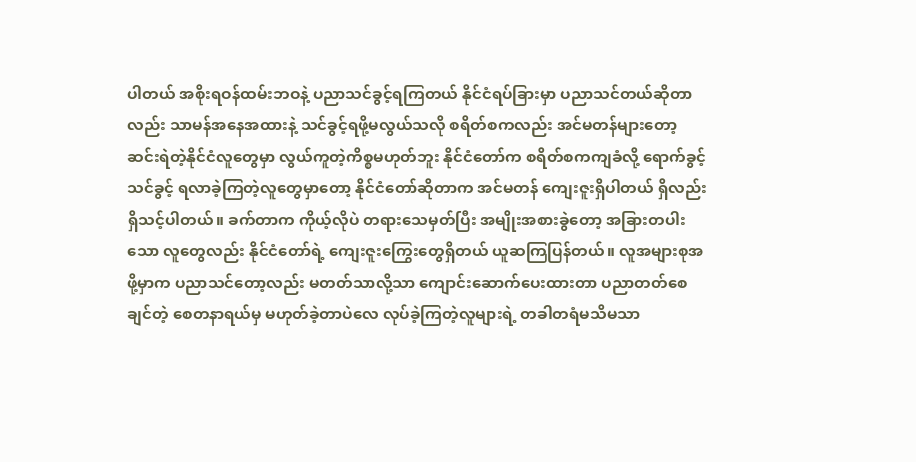ပါတယ် အစိုးရဝန်ထမ်းဘဝနဲ့ ပညာသင်ခွင့်ရကြတယ် နိုင်ငံရပ်ခြားမှာ ပညာသင်တယ်ဆိုတာလည်း သာမန်အနေအထားနဲ့ သင်ခွင့်ရဖို့မလွယ်သလို စရိတ်စကလည်း အင်မတန်များတော့ ဆင်းရဲတဲ့နိုင်ငံလူတွေမှာ လွယ်ကူတဲ့ကိစ္စမဟုတ်ဘူး နိုင်ငံတော်က စရိတ်စကကျခံလို့ ရောက်ခွင့်သင်ခွင့် ရလာခဲ့ကြတဲ့လူတွေမှာတော့ နိုင်ငံတော်ဆိုတာက အင်မတန် ကျေးဇူးရှိပါတယ် ရှိလည်းရှိသင့်ပါတယ်။ ခက်တာက ကိုယ့်လိုပဲ တရားသေမှတ်ပြီး အမျိုးအစားခွဲတော့ အခြားတပါးသော လူတွေလည်း နိုင်ငံတော်ရဲ့ ကျေးဇူးကြွေးတွေရှိတယ် ယူဆကြပြန်တယ်။ လူအများစုအဖို့မှာက ပညာသင်တော့လည်း မတတ်သာလို့သာ ကျောင်းဆောက်ပေးထားတာ ပညာတတ်စေချင်တဲ့ စေတနာရယ်မှ မဟုတ်ခဲ့တာပဲလေ လုပ်ခဲ့ကြတဲ့လူများရဲ့ တခါတရံမသိမသာ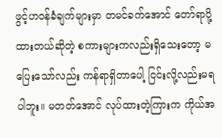ဖွင့်ဟဝန်ခံချက်များမှာ တမင်ခက်အောင် တော်ရာပို့ထားတယ်ဆိုတဲ့ စကားများကလည်းရှိသေးတော့ မပြေးသော်လည်း ကန်ရာရှိတာပေါ့ ငြင်းလို့လည်းမရပါဘူး။ မတတ်အောင် လုပ်ထားတဲ့ကြားက ကိုယ်အ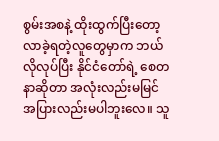စွမ်းအစနဲ့ ထိုးထွက်ပြီးတော့ လာခဲ့ရတဲ့လူတွေမှာက ဘယ်လိုလုပ်ပြီး နိုင်ငံတော်ရဲ့ စေတနာဆိုတာ အလုံးလည်းမမြင် အပြားလည်းမပါဘူးလေ။ သူ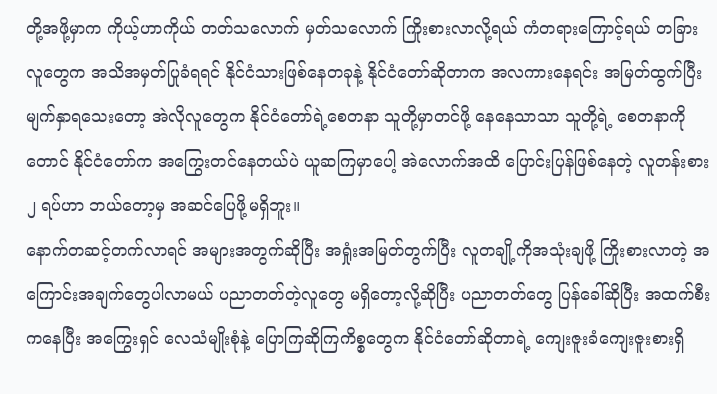တို့အဖို့မှာက ကိုယ့်ဟာကိုယ် တတ်သလောက် မှတ်သလောက် ကြိုးစားလာလို့ရယ် ကံတရားကြောင့်ရယ် တခြားလူတွေက အသိအမှတ်ပြုခံရရင် နိုင်ငံသားဖြစ်နေတခုနဲ့ နိုင်ငံတော်ဆိုတာက အလကားနေရင်း အမြတ်ထွက်ပြီး မျက်နှာရသေးတော့ အဲလိုလူတွေက နိုင်ငံတော်ရဲ့စေတနာ သူတို့မှာတင်ဖို့ နေနေသာသာ သူတို့ရဲ့ စေတနာကိုတောင် နိုင်ငံတော်က အကြွေးတင်နေတယ်ပဲ ယူဆကြမှာပေါ့ အဲလောက်အထိ ပြောင်းပြန်ဖြစ်နေတဲ့ လူတန်းစား ၂ ရပ်ဟာ ဘယ်တော့မှ အဆင်ပြေဖို့မရှိဘူး။
နောက်တဆင့်တက်လာရင် အများအတွက်ဆိုပြီး အရှုံးအမြတ်တွက်ပြီး လူတချို့ကိုအသုံးချဖို့ ကြိုးစားလာတဲ့ အကြောင်းအချက်တွေပါလာမယ် ပညာတတ်တဲ့လူတွေ မရှိတော့လို့ဆိုပြီး ပညာတတ်တွေ ပြန်ခေါ်ဆိုပြီး အထက်စီးကနေပြီး အကြွေးရှင် လေသံမျိုးစုံနဲ့ ပြောကြဆိုကြကိစ္စတွေက နိုင်ငံတော်ဆိုတာရဲ့ ကျေးဇူးခံကျေးဇူးစားရှိ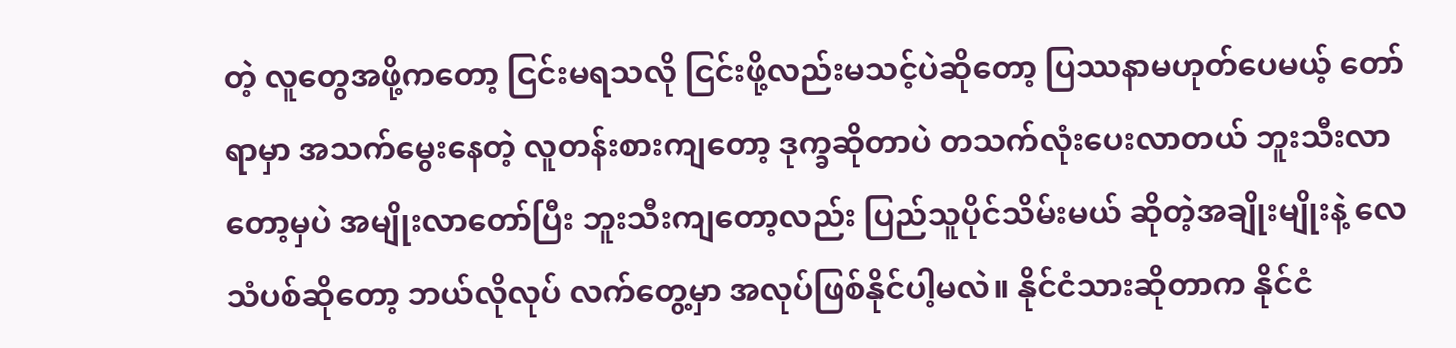တဲ့ လူတွေအဖို့ကတော့ ငြင်းမရသလို ငြင်းဖို့လည်းမသင့်ပဲဆိုတော့ ပြဿနာမဟုတ်ပေမယ့် တော်ရာမှာ အသက်မွေးနေတဲ့ လူတန်းစားကျတော့ ဒုက္ခဆိုတာပဲ တသက်လုံးပေးလာတယ် ဘူးသီးလာတော့မှပဲ အမျိုးလာတော်ပြီး ဘူးသီးကျတော့လည်း ပြည်သူပိုင်သိမ်းမယ် ဆိုတဲ့အချိုးမျိုးနဲ့ လေသံပစ်ဆိုတော့ ဘယ်လိုလုပ် လက်တွေ့မှာ အလုပ်ဖြစ်နိုင်ပါ့မလဲ။ နိုင်ငံသားဆိုတာက နိုင်ငံ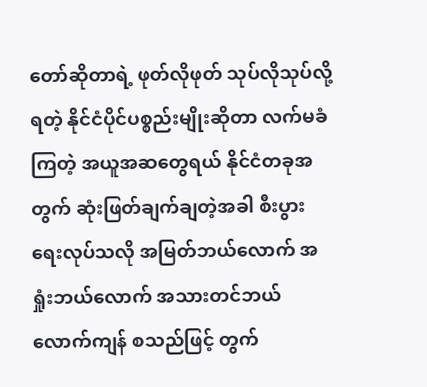တော်ဆိုတာရဲ့ ဖုတ်လိုဖုတ် သုပ်လိုသုပ်လို့ရတဲ့ နိုင်ငံပိုင်ပစ္စည်းမျိုးဆိုတာ လက်မခံကြတဲ့ အယူအဆတွေရယ် နိုင်ငံတခုအတွက် ဆုံးဖြတ်ချက်ချတဲ့အခါ စီးပွားရေးလုပ်သလို အမြတ်ဘယ်လောက် အရှုံးဘယ်လောက် အသားတင်ဘယ်လောက်ကျန် စသည်ဖြင့် တွက်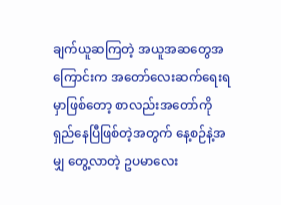ချက်ယူဆကြတဲ့ အယူအဆတွေအကြောင်းက အတော်လေးဆက်ရေးရမှာဖြစ်တော့ စာလည်းအတော်ကို ရှည်နေပြီဖြစ်တဲ့အတွက် နေ့စဉ်နဲ့အမျှ တွေ့လာတဲ့ ဥပမာလေး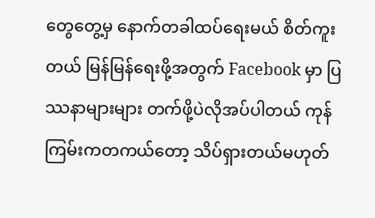တွေတွေ့မှ နောက်တခါထပ်ရေးမယ် စိတ်ကူးတယ် မြန်မြန်ရေးဖို့အတွက် Facebook မှာ ပြဿနာများများ တက်ဖို့ပဲလိုအပ်ပါတယ် ကုန်ကြမ်းကတကယ်တော့ သိပ်ရှားတယ်မဟုတ်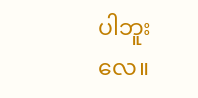ပါဘူးလေ။